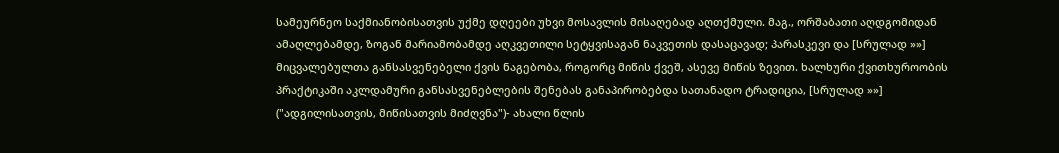სამეურნეო საქმიანობისათვის უქმე დღეები უხვი მოსავლის მისაღებად აღთქმული. მაგ., ორშაბათი აღდგომიდან ამაღლებამდე, ზოგან მარიამობამდე აღკვეთილი სეტყვისაგან ნაკვეთის დასაცავად; პარასკევი და [სრულად »»]
მიცვალებულთა განსასვენებელი ქვის ნაგებობა, როგორც მიწის ქვეშ, ასევე მიწის ზევით. ხალხური ქვითხუროობის პრაქტიკაში აკლდამური განსასვენებლების შენებას განაპირობებდა სათანადო ტრადიცია, [სრულად »»]
("ადგილისათვის, მიწისათვის მიძღვნა")- ახალი წლის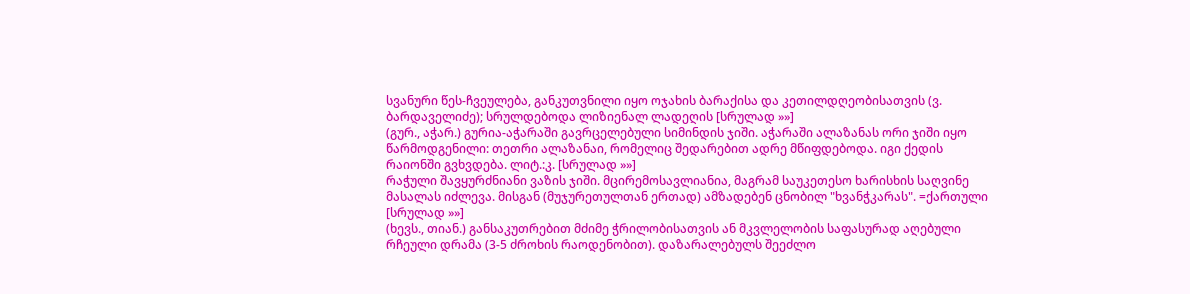სვანური წეს-ჩვეულება, განკუთვნილი იყო ოჯახის ბარაქისა და კეთილდღეობისათვის (ვ. ბარდაველიძე); სრულდებოდა ლიზიენალ ლადეღის [სრულად »»]
(გურ., აჭარ.) გურია-აჭარაში გავრცელებული სიმინდის ჯიში. აჭარაში ალაზანას ორი ჯიში იყო წარმოდგენილი: თეთრი ალაზანაი, რომელიც შედარებით ადრე მწიფდებოდა. იგი ქედის რაიონში გვხვდება. ლიტ.:კ. [სრულად »»]
რაჭული შავყურძნიანი ვაზის ჯიში. მცირემოსავლიანია, მაგრამ საუკეთესო ხარისხის საღვინე მასალას იძლევა. მისგან (მუჯურეთულთან ერთად) ამზადებენ ცნობილ "ხვანჭკარას". =ქართული [სრულად »»]
(ხევს., თიან.) განსაკუთრებით მძიმე ჭრილობისათვის ან მკვლელობის საფასურად აღებული რჩეული დრამა (3-5 ძროხის რაოდენობით). დაზარალებულს შეეძლო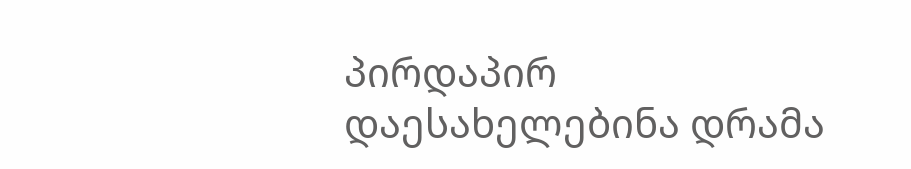პირდაპირ დაესახელებინა დრამა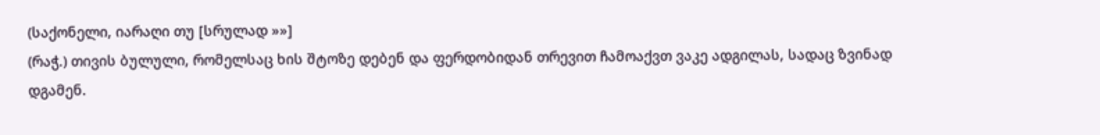(საქონელი, იარაღი თუ [სრულად »»]
(რაჭ.) თივის ბულული, რომელსაც ხის შტოზე დებენ და ფერდობიდან თრევით ჩამოაქვთ ვაკე ადგილას, სადაც ზვინად დგამენ.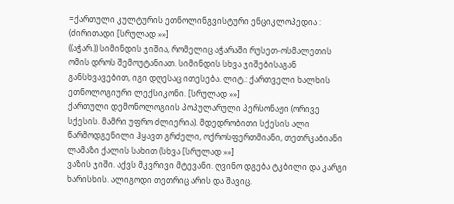=ქართული კულტურის ეთნოლინგვისტური ენციკლოპედია : (ძირითადი [სრულად »»]
((აჭარ.)) სიმინდის ჯიშია, რომელიც აჭარაში რუსეთ-ოსმალეთის ომის დროს შემოუტანიათ. სიმინდის სხვა ჯიშებისაგან განსხვავებით, იგი დღესაც ითესება. ლიტ.: ქართველი ხალხის ეთნოლოგიური ლექსიკონი. [სრულად »»]
ქართული დემონოლოგიის პოპულარული პერსონაჟი (ორივე სქესის. მამრი უფრო ძლიერია). მდედრობითი სქესის ალი წარმოდგენილი ჰყავთ გრძელი, ოქროსფერთმიანი, თეთრკაბიანი ლამაზი ქალის სახით (სხვა [სრულად »»]
ვაზის ჯიში. აქვს მკვრივი მტევანი. ღვინო დგება ტკბილი და კარგი ხარისხის. ალიგოდი თეთრიც არის და შავიც.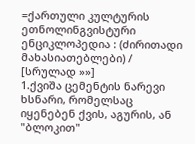=ქართული კულტურის ეთნოლინგვისტური ენციკლოპედია : (ძირითადი მახასიათებლები) / [სრულად »»]
1.ქვიშა ცემენტის ნარევი ხსნარი, რომელსაც იყენებენ ქვის, აგურის, ან "ბლოკით"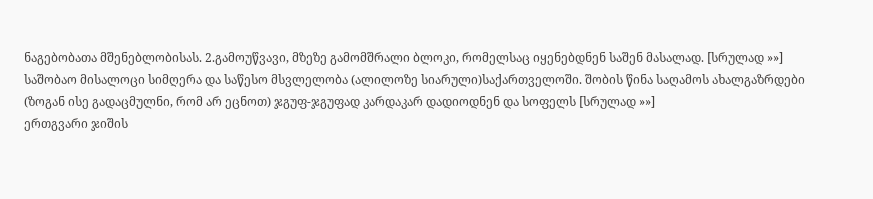ნაგებობათა მშენებლობისას. 2.გამოუწვავი, მზეზე გამომშრალი ბლოკი, რომელსაც იყენებდნენ საშენ მასალად. [სრულად »»]
საშობაო მისალოცი სიმღერა და საწესო მსვლელობა (ალილოზე სიარული)საქართველოში. შობის წინა საღამოს ახალგაზრდები (ზოგან ისე გადაცმულნი, რომ არ ეცნოთ) ჯგუფ-ჯგუფად კარდაკარ დადიოდნენ და სოფელს [სრულად »»]
ერთგვარი ჯიშის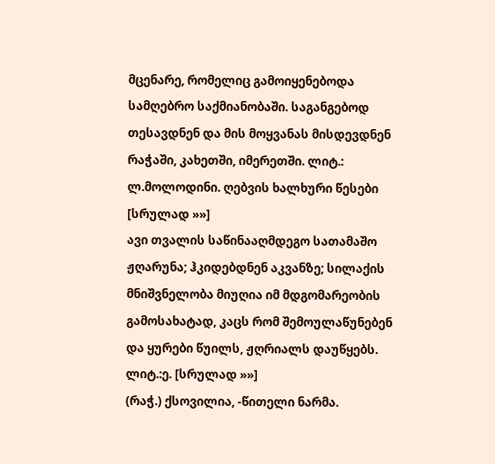მცენარე, რომელიც გამოიყენებოდა სამღებრო საქმიანობაში. საგანგებოდ თესავდნენ და მის მოყვანას მისდევდნენ რაჭაში, კახეთში, იმერეთში. ლიტ.: ლ.მოლოდინი. ღებვის ხალხური წესები [სრულად »»]
ავი თვალის საწინააღმდეგო სათამაშო ჟღარუნა; ჰკიდებდნენ აკვანზე; სილაქის მნიშვნელობა მიუღია იმ მდგომარეობის გამოსახატად, კაცს რომ შემოულაწუნებენ და ყურები წუილს, ჟღრიალს დაუწყებს. ლიტ.:ე. [სრულად »»]
(რაჭ.) ქსოვილია, -წითელი ნარმა.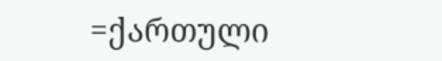=ქართული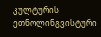კულტურის ეთნოლინგვისტური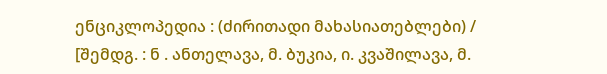ენციკლოპედია : (ძირითადი მახასიათებლები) / [შემდგ. : ნ . ანთელავა, მ. ბუკია, ი. კვაშილავა, მ.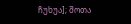ჩუხუა]; შოთა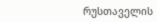რუსთაველის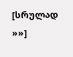[სრულად »»]